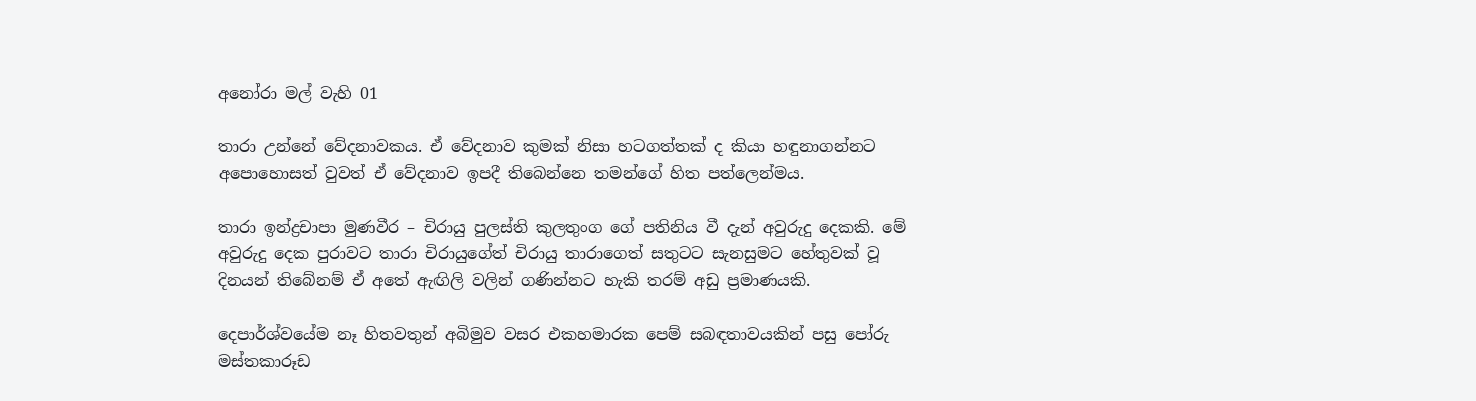අනෝරා මල් වැහි 01

තාරා උන්නේ වේදනාවකය. ඒ වේදනාව කුමක් නිසා හටගත්තක් ද කියා හඳුනාගන්නට අපොහොසත් වුවත් ඒ වේදනාව ඉපදී තිබෙන්නෙ තමන්ගේ හිත පත්ලෙන්මය.

තාරා ඉන්ද්‍රචාපා මුණවීර – චිරායු පුලස්ති කුලතුංග ගේ පතිනිය වී දැන් අවුරුදු දෙකකි. මේ අවුරුදු දෙක පුරාවට තාරා චිරායුගේත් චිරායු තාරාගෙත් සතුටට සැනසුමට හේතුවක් වූ දිනයන් තිබේනම් ඒ අතේ ඇඟිලි වලින් ගණින්නට හැකි තරම් අඩු ප්‍රමාණයකි.

දෙපාර්ශ්වයේම නෑ හිතවතුන් අබිමුව වසර එකහමාරක පෙම් සබඳතාවයකින් පසු පෝරු මස්තකාරූඩ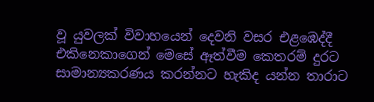වූ යුවලක් විවාහයෙන් දෙවනි වසර එළඹෙද්දී එකිනෙකාගෙන් මෙසේ ඈත්වීම කෙතරම් දුරට සාමාන්‍යකරණය කරන්නට හැකිද යන්න තාරාට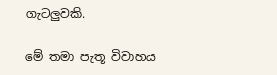ගැටලුවකි.

මේ තමා පැතූ විවාහය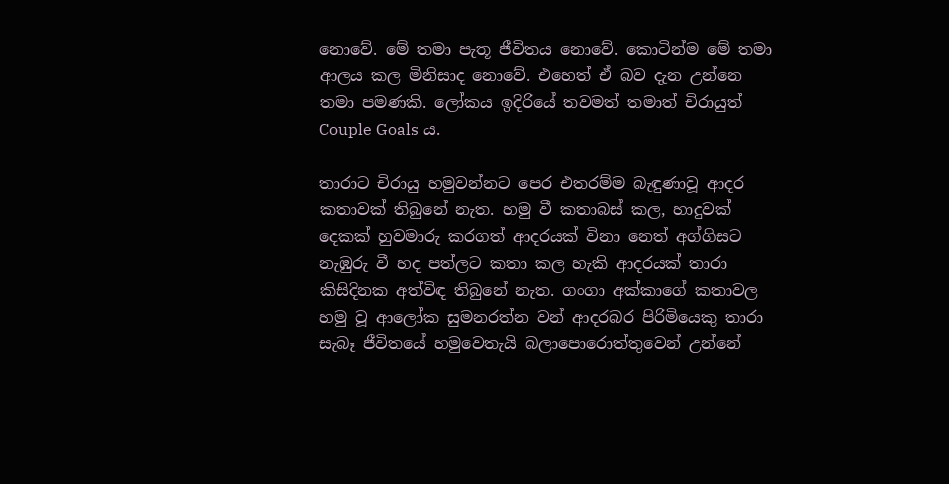නොවේ. මේ තමා පැතූ ජීවිතය නොවේ. කොටින්ම මේ තමා ආලය කල මිනිසාද නොවේ. එහෙත් ඒ බව දැන උන්නෙ තමා පමණකි. ලෝකය ඉදිරියේ තවමත් තමාත් චිරායුත් Couple Goals ය.

තාරාට චිරායු හමුවන්නට පෙර එතරම්ම බැඳුණාවූ ආදර කතාවක් තිබුනේ නැත. හමු වී කතාබස් කල, හාදුවක් දෙකක් හුවමාරු කරගත් ආදරයක් විනා නෙත් අග්ගිසට නැඹුරු වී හද පත්ලට කතා කල හැකි ආදරයක් තාරා කිසිදිනක අත්විඳ තිබුනේ නැත. ගංගා අක්කාගේ කතාවල හමු වූ ආලෝක සුමනරත්න වන් ආදරබර පිරිමියෙකු තාරා සැබෑ ජීවිතයේ හමුවෙතැයි බලාපොරොත්‍තුවෙන් උන්නේ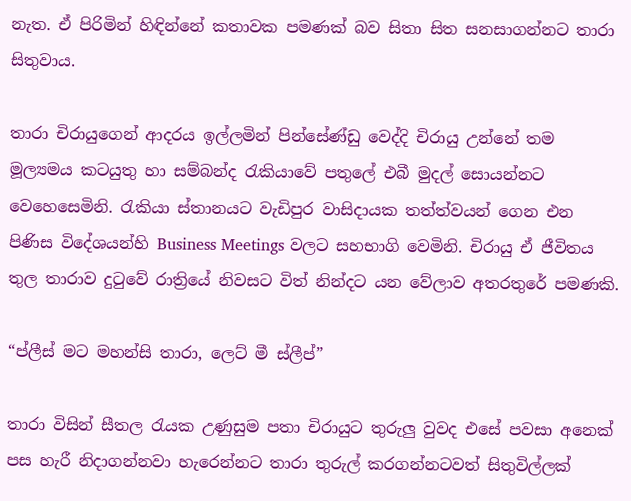නැත. ඒ පිරිමින් හිඳින්නේ කතාවක පමණක් බව සිතා සිත සනසාගන්නට තාරා සිතුවාය.

තාරා චිරායුගෙන් ආදරය ඉල්ලමින් පින්සේණ්ඩු වෙද්දි චිරායු උන්නේ තම මූල්‍යමය කටයුතු හා සම්බන්ද රැකියාවේ පතුලේ එබී මුදල් සොයන්නට වෙහෙසෙමිනි. රැකියා ස්තානයට වැඩිපුර වාසිදායක තත්ත්වයන් ගෙන එන පිණිස විදේශයන්හි Business Meetings වලට සහභාගි වෙමිනි. චිරායු ඒ ජීවිතය තුල තාරාව දුටුවේ රාත්‍රියේ නිවසට විත් නින්දට යන වේලාව අතරතුරේ පමණකි.

“ප්ලීස් මට මහන්සි තාරා, ලෙට් මී ස්ලීප්”

තාරා විසින් සීතල රැයක උණුසුම පතා චිරායුට තුරුලු වුවද එසේ පවසා අනෙක් පස හැරී නිදාගන්නවා හැරෙන්නට තාරා තුරුල් කරගන්නටවත් සිතුවිල්ලක්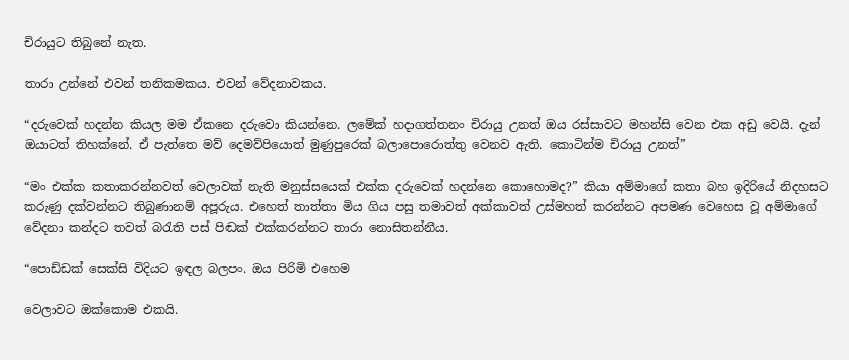චිරායුට තිබුනේ නැත.

තාරා උන්නේ එවන් තනිකමකය. එවන් වේදනාවකය.

“දරුවෙක් හදන්න කියල මම ඒකනෙ දරුවො කියන්නෙ. ලමේක් හදාගත්තනං චිරායු උනත් ඔය රස්සාවට මහන්සි වෙන එක අඩු වෙයි. දැන් ඔයාටත් තිහක්නේ. ඒ පැත්තෙ මව් දෙමව්පියොත් මුණුපුරෙක් බලාපොරොත්තු වෙනව ඇති. කොටින්ම චිරායු උනත්”

“මං එක්ක කතාකරන්නවත් වෙලාවක් නැති මනුස්සයෙක් එක්ක දරුවෙක් හදන්නෙ කොහොමද?” කියා අම්මාගේ කතා බහ ඉදිරියේ නිදහසට කරුණු දක්වන්නට තිබුණානම් අපූරුය. එහෙත් තාත්තා මිය ගිය පසු තමාවත් අක්කාවත් උස්මහත් කරන්නට අපමණ වෙහෙස වූ අම්මාගේ වේදනා කන්දට තවත් බරැති පස් පිඬක් එක්කරන්නට තාරා නොසිතන්නීය.

“පොඩ්ඩක් සෙක්සි විදියට ඉඳල බලපං. ඔය පිරිමි එහෙම

වෙලාවට ඔක්කොම එකයි.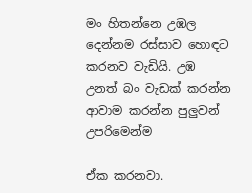මං හිතන්නෙ උඹල දෙන්නම රස්සාව හොඳට කරනව වැඩියි. උඹ උනත් බං වැඩක් කරන්න ආවාම කරන්න පුලුවන් උපරිමෙන්ම

ඒක කරනවා.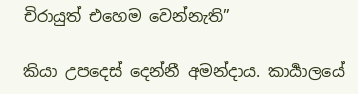චිරායුත් එහෙම වෙන්නැති”

කියා උපදෙස් දෙන්නී අමන්දාය. කාර්‍යාලයේ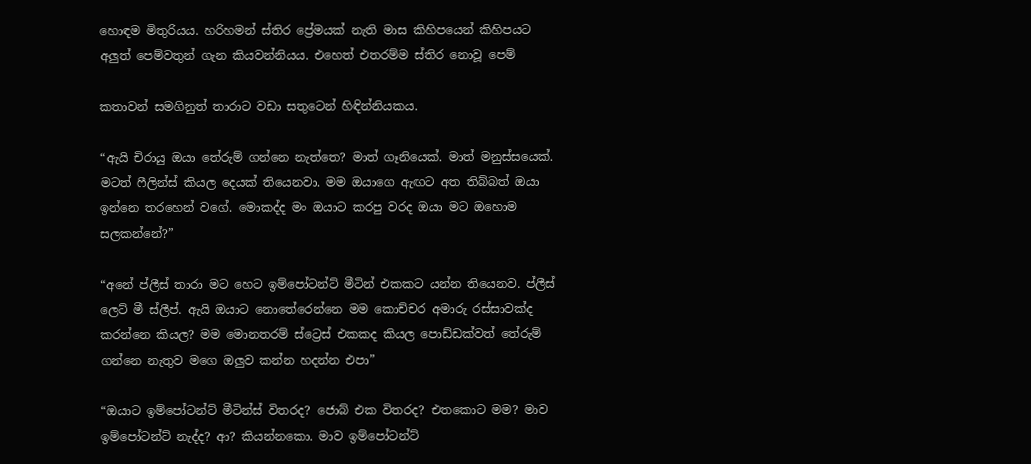හොඳම මිතුරියය. හරිහමන් ස්තිර ප්‍රේමයක් නැති මාස කිහිපයෙන් කිහිපයට අලුත් පෙම්වතුන් ගැන කියවන්නියය. එහෙත් එතරම්ම ස්තිර නොවූ පෙම්

කතාවන් සමගිනුත් තාරාට වඩා සතුටෙන් හිඳින්නියකය.

“ඇයි චිරායු ඔයා තේරුම් ගන්නෙ නැත්තෙ? මාත් ගෑනියෙක්. මාත් මනුස්සයෙක්. මටත් ෆීලින්ස් කියල දෙයක් තියෙනවා. මම ඔයාගෙ ඇඟට අත තිබ්බත් ඔයා ඉන්නෙ තරහෙන් වගේ. මොකද්ද මං ඔයාට කරපු වරද ඔයා මට ඔහොම සලකන්නේ?”

“අනේ ප්ලීස් තාරා මට හෙට ඉම්පෝටන්ට් මීටින් එකකට යන්න තියෙනව. ප්ලීස් ලෙට් මී ස්ලීප්. ඇයි ඔයාට නොතේරෙන්නෙ මම කොච්චර අමාරු රස්සාවක්ද කරන්නෙ කියල? මම මොනතරම් ස්ට්‍රෙස් එකකද කියල පොඩ්ඩක්වත් තේරුම් ගන්නෙ නැතුව මගෙ ඔලුව කන්න හදන්න එපා”

“ඔයාට ඉම්පෝටන්ට් මීටින්ස් විතරද? ජොබ් එක විතරද? එතකොට මම? මාව ඉම්පෝටන්ට් නැද්ද? ආ? කියන්නකො. මාව ඉම්පෝටන්ට්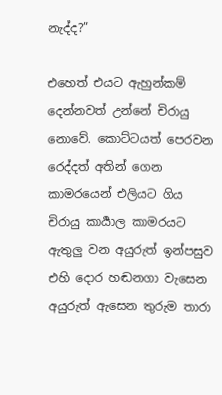නැද්ද?”

එහෙත් එයට ඇහුන්කම් දෙන්නවත් උන්නේ චිරායු නොවේ. කොට්ටයත් පෙරවන රෙද්දත් අතින් ගෙන කාමරයෙන් එලියට ගිය චිරායු කාර්‍යාල කාමරයට ඇතුලු වන අයුරුත් ඉන්පසුව එහි දොර හඬනගා වැසෙන අයුරුත් ඇසෙන තුරුම තාරා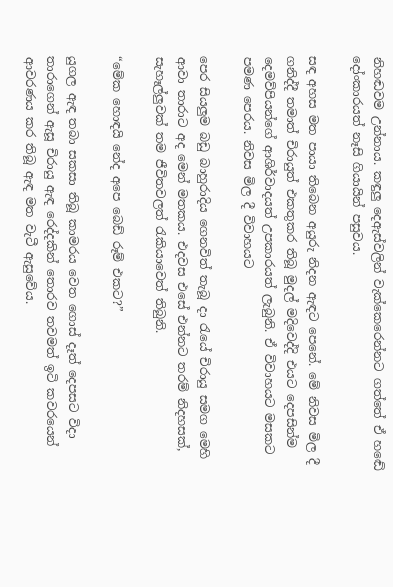නිහඬවම උන්නාය. කඳුලු දෙඇස්වලින් වැක්කෙරෙන්නට ගත්තේ ඒ හඬේ දෝංකාරයත් නෑසි ගියායින් පසුවය.

සඳ අහස මත පායා තිබෙන අයුරු නිදන ඇඳට පෙනේ. මේ නිවස මිල දී ගනිද්දී තමාත් චිරායුත් එකතුකර තිබූ මුදල් මදිවෙද්දි එයට දෙපසින්ම දෙමව්පියන්ගේ ආශිර්වාදයත් උපකාරයත් ලැබුනි. ඒ විවාහයට මසකට පමණ පෙරය. නිවස මිල දී විවාහයට

පෙර සියලුම බඩු බාහුරාදිය ගෙනවිත් තැබූ දා රැයේ චිරායු සමග මෙහි ආවා තාරාට අද මෙන් මතකය. එදවස එසේ එන්නට තරම් නිදහසක්, සැහෑල්ලුවක් තම ජීවිතවලත් රැකියාවෙත් තිබුනි.

“මේක හොඳයි නේද අපෙ බෙඩ් රූම් එකට?”

යුගල ඇඳ තබා සකසා තිබූ කාමරය වෙත ගොස් දෑත් දෙපසට විදා තාරාගෙන් ඇසූ චිරායු ඇඳ රෙද්දකින් තොරව තවමත් ඉටි කවරයෙන් ආවරණය කර තිබූ ඇඳ මත වැටී ඇසුවේය.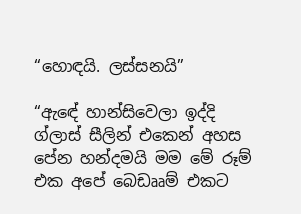“හොඳයි. ලස්සනයි”

“ඇඳේ හාන්සිවෙලා ඉද්දි ග්ලාස් සීලින් එකෙන් අහස පේන හන්දමයි මම මේ රූම් එක අපේ බෙඩෲම් එකට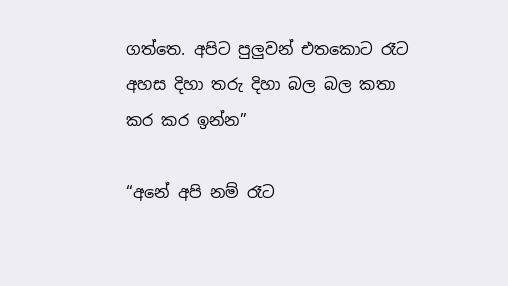ගත්තෙ. අපිට පුලුවන් එතකොට රෑට අහස දිහා තරු දිහා බල බල කතා කර කර ඉන්න”

“අනේ අපි නම් රෑට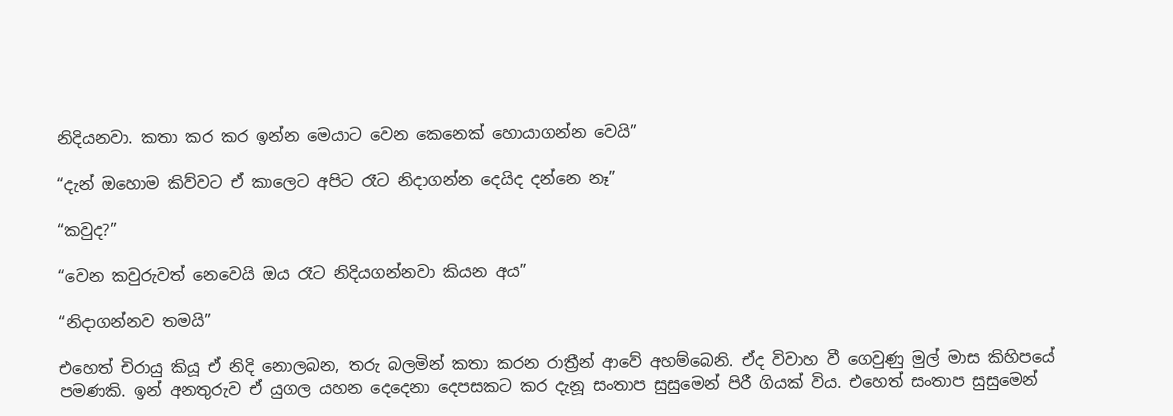නිදියනවා. කතා කර කර ඉන්න මෙයාට වෙන කෙනෙක් හොයාගන්න වෙයි”

“දැන් ඔහොම කිව්වට ඒ කාලෙට අපිට රෑට නිදාගන්න දෙයිද දන්නෙ නෑ”

“කවුද?”

“වෙන කවුරුවත් නෙවෙයි ඔය රෑට නිදියගන්නවා කියන අය”

“නිදාගන්නව තමයි”

එහෙත් චිරායු කියූ ඒ නිදි නොලබන, තරු බලමින් කතා කරන රාත්‍රීන් ආවේ අහම්බෙනි. ඒද විවාහ වී ගෙවුණු මුල් මාස කිහිපයේ පමණකි. ඉන් අනතුරුව ඒ යුගල යහන දෙදෙනා දෙපසකට කර දැනූ සංතාප සුසුමෙන් පිරී ගියක් විය. එහෙත් සංතාප සුසුමෙන්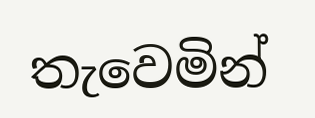තැවෙමින්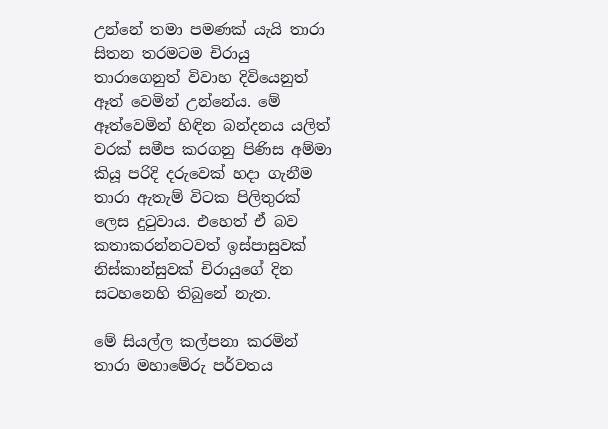උන්නේ තමා පමණක් යැයි තාරා සිතන තරමටම චිරායු තාරාගෙනුත් විවාහ දිවියෙනුත් ඈත් වෙමින් උන්නේය. මේ ඈත්වෙමින් හිඳින බන්දනය යලිත් වරක් සමීප කරගනු පිණිස අම්මා කියූ පරිදි දරුවෙක් හදා ගැනීම තාරා ඇතැම් විටක පිලිතුරක් ලෙස දුටුවාය. එහෙත් ඒ බව කතාකරන්නටවත් ඉස්පාසුවක් නිස්කාන්සුවක් චිරායුගේ දින සටහනෙහි තිබුනේ නැත.

මේ සියල්ල කල්පනා කරමින් තාරා මහාමේරු පර්වතය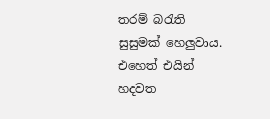තරම් බරැති සුසුමක් හෙලුවාය. එහෙත් එයින් හදවත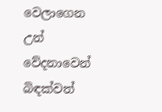වෙලාගෙන උන් වේදනාවෙන් බිඳක්වත්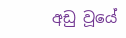අඩු වූයේ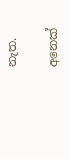නැත.

අනෙක්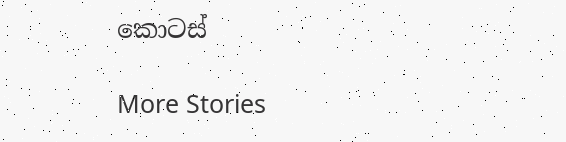කොටස්

More Stories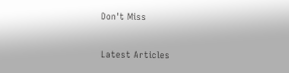Don't Miss


Latest Articles